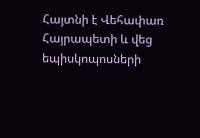Հայտնի է Վեհափառ Հայրապետի և վեց եպիսկոպոսների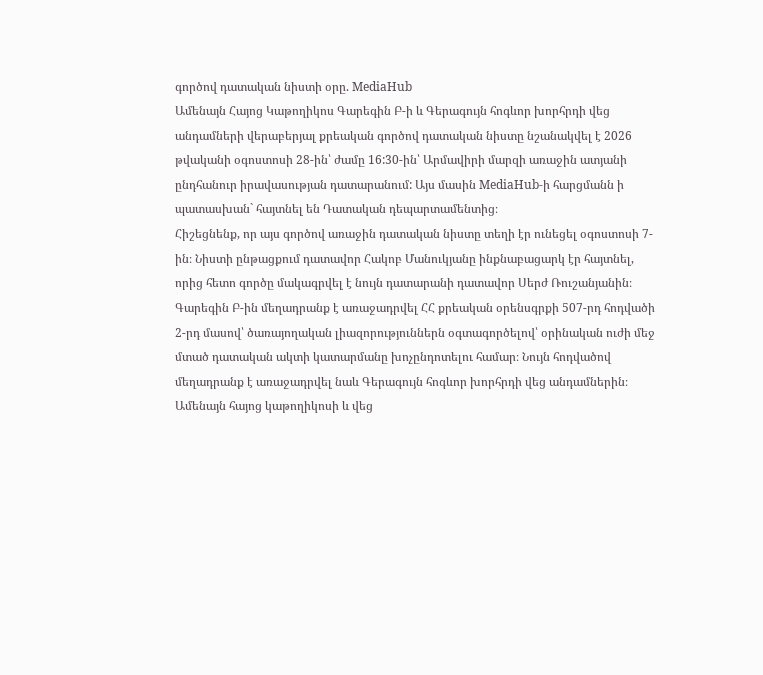գործով դատական նիստի օրը. MediaHub
Ամենայն Հայոց Կաթողիկոս Գարեգին Բ-ի և Գերագույն հոգևոր խորհրդի վեց անդամների վերաբերյալ քրեական գործով դատական նիստը նշանակվել է 2026 թվականի օգոստոսի 28-ին՝ ժամը 16:30-ին՝ Արմավիրի մարզի առաջին ատյանի ընդհանուր իրավասության դատարանում: Այս մասին MediaHub-ի հարցմանն ի պատասխան` հայտնել են Դատական դեպարտամենտից։
Հիշեցնենք, որ այս գործով առաջին դատական նիստը տեղի էր ունեցել օգոստոսի 7-ին։ Նիստի ընթացքում դատավոր Հակոբ Մանուկյանը ինքնաբացարկ էր հայտնել, որից հետո գործը մակագրվել է նույն դատարանի դատավոր Սերժ Ռուշանյանին։
Գարեգին Բ-ին մեղադրանք է առաջադրվել ՀՀ քրեական օրենսգրքի 507-րդ հոդվածի 2-րդ մասով՝ ծառայողական լիազորություններն օգտագործելով՝ օրինական ուժի մեջ մտած դատական ակտի կատարմանը խոչընդոտելու համար։ Նույն հոդվածով մեղադրանք է առաջադրվել նաև Գերագույն հոգևոր խորհրդի վեց անդամներին։
Ամենայն հայոց կաթողիկոսի և վեց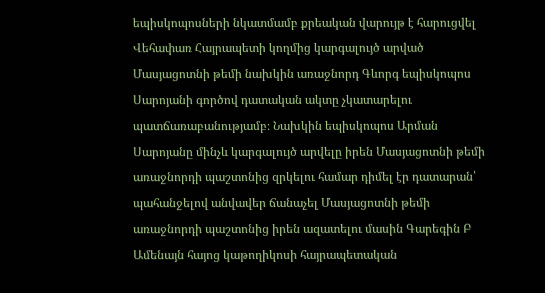եպիսկոպոսների նկատմամբ քրեական վարույթ է հարուցվել Վեհափառ Հայրապետի կողմից կարգալույծ արված Մասյացոտնի թեմի նախկին առաջնորդ Գևորգ եպիսկոպոս Սարոյանի գործով դատական ակտը չկատարելու պատճառաբանությամբ։ Նախկին եպիսկոպոս Արման Սարոյանը մինչև կարգալույծ արվելը իրեն Մասյացոտնի թեմի առաջնորդի պաշտոնից զրկելու համար դիմել էր դատարան՝ պահանջելով անվավեր ճանաչել Մասյացոտնի թեմի առաջնորդի պաշտոնից իրեն ազատելու մասին Գարեգին Բ Ամենայն հայոց կաթողիկոսի հայրապետական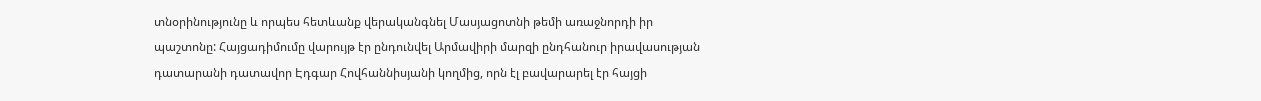տնօրինությունը և որպես հետևանք վերականգնել Մասյացոտնի թեմի առաջնորդի իր պաշտոնը: Հայցադիմումը վարույթ էր ընդունվել Արմավիրի մարզի ընդհանուր իրավասության դատարանի դատավոր Էդգար Հովհաննիսյանի կողմից, որն էլ բավարարել էր հայցի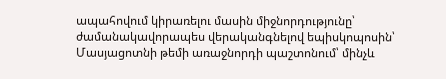ապահովում կիրառելու մասին միջնորդությունը՝ ժամանակավորապես վերականգնելով եպիսկոպոսին՝ Մասյացոտնի թեմի առաջնորդի պաշտոնում՝ մինչև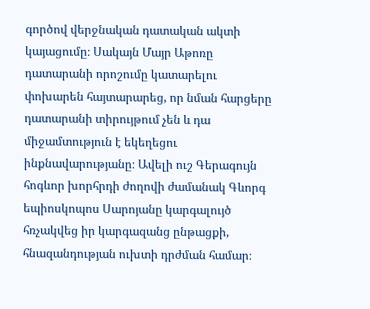գործով վերջնական դատական ակտի կայացումը։ Սակայն Մայր Աթոռը դատարանի որոշումը կատարելու փոխարեն հայտարարեց, որ նման հարցերը դատարանի տիրույթում չեն և դա միջամտություն է եկեղեցու ինքնավարությանը։ Ավելի ուշ Գերագույն հոգևոր խորհրդի ժողովի ժամանակ Գևորգ եպիոսկոպոս Սարոյանը կարգալույծ հռչակվեց իր կարգազանց ընթացքի, հնազանդության ուխտի դրժման համար։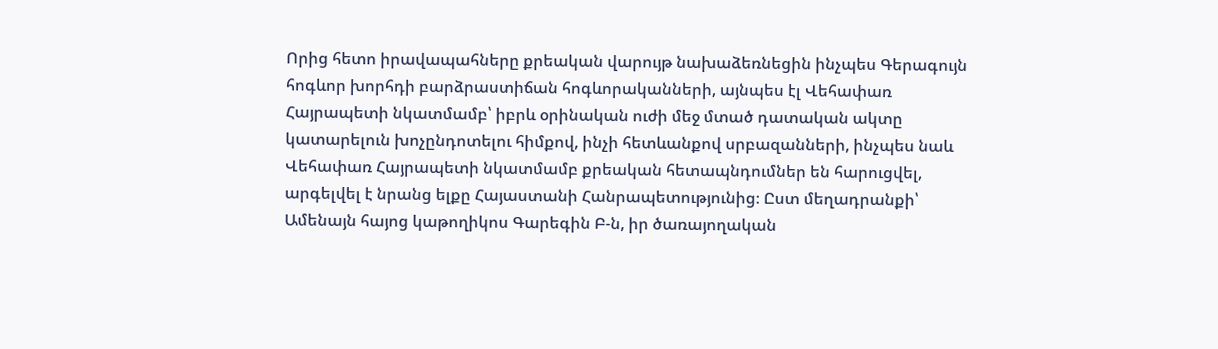Որից հետո իրավապահները քրեական վարույթ նախաձեռնեցին ինչպես Գերագույն հոգևոր խորհդի բարձրաստիճան հոգևորականների, այնպես էլ Վեհափառ Հայրապետի նկատմամբ՝ իբրև օրինական ուժի մեջ մտած դատական ակտը կատարելուն խոչընդոտելու հիմքով, ինչի հետևանքով սրբազանների, ինչպես նաև Վեհափառ Հայրապետի նկատմամբ քրեական հետապնդումներ են հարուցվել, արգելվել է նրանց ելքը Հայաստանի Հանրապետությունից։ Ըստ մեղադրանքի՝ Ամենայն հայոց կաթողիկոս Գարեգին Բ-ն, իր ծառայողական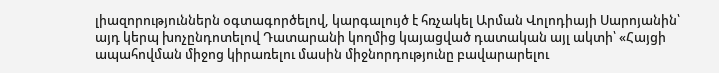լիազորություններն օգտագործելով, կարգալույծ է հռչակել Արման Վոլոդիայի Սարոյանին՝ այդ կերպ խոչընդոտելով Դատարանի կողմից կայացված դատական այլ ակտի՝ «Հայցի ապահովման միջոց կիրառելու մասին միջնորդությունը բավարարելու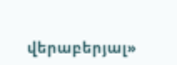վերաբերյալ»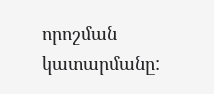որոշման կատարմանը: